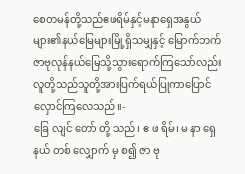စေတမန်တို့သည်ဧဖရိမ်နှင့်မနာရှေအနွယ် များ၏နယ်မြေများမြို့ရှိသမျှနှင့် မြောက်ဘက် ဇာဗုလုန်နယ်မြေသို့သွားရောက်ကြသော်လည်း လူတို့သည်သူတို့အားပြက်ရယ်ပြုကာပြောင် လှောင်ကြလေသည်။-
ခြေ လျင် တော် တို့ သည်၊ ဧ ဖ ရိမ်၊ မ နာ ရှေ နယ် တစ် လျှောက် မှ စ၍ ဇာ ဗု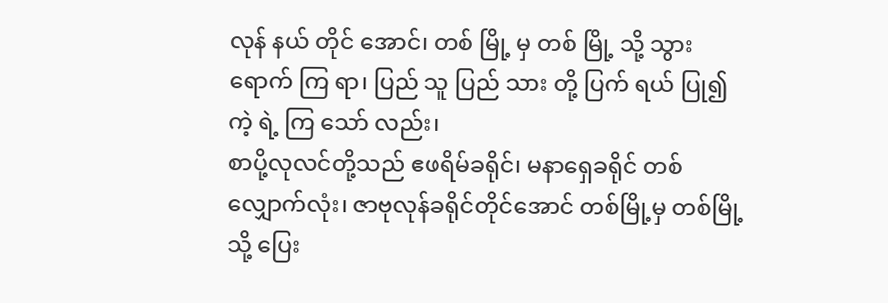လုန် နယ် တိုင် အောင်၊ တစ် မြို့ မှ တစ် မြို့ သို့ သွား ရောက် ကြ ရာ၊ ပြည် သူ ပြည် သား တို့ ပြက် ရယ် ပြု၍ ကဲ့ ရဲ့ ကြ သော် လည်း၊
စာပို့လုလင်တို့သည် ဧဖရိမ်ခရိုင်၊ မနာရှေခရိုင် တစ်လျှောက်လုံး၊ ဇာဗုလုန်ခရိုင်တိုင်အောင် တစ်မြို့မှ တစ်မြို့သို့ ပြေး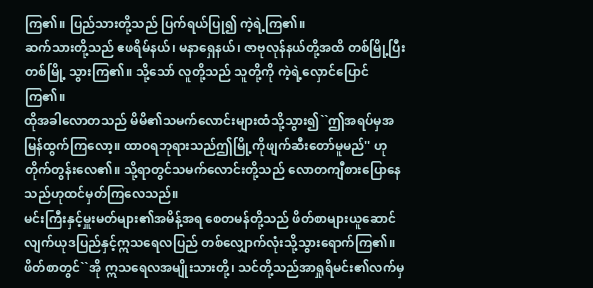ကြ၏။ ပြည်သားတို့သည် ပြက်ရယ်ပြု၍ ကဲ့ရဲ့ကြ၏။
ဆက်သားတို့သည် ဧဖရိမ်နယ်၊ မနာရှေနယ်၊ ဇာဗုလုန်နယ်တို့အထိ တစ်မြို့ပြီးတစ်မြို့ သွားကြ၏။ သို့သော် လူတို့သည် သူတို့ကို ကဲ့ရဲ့လှောင်ပြောင်ကြ၏။
ထိုအခါလောတသည် မိမိ၏သမက်လောင်းများထံသို့သွား၍``ဤအရပ်မှအမြန်ထွက်ကြလော့။ ထာဝရဘုရားသည်ဤမြို့ကိုဖျက်ဆီးတော်မူမည်'' ဟုတိုက်တွန်းလေ၏။ သို့ရာတွင်သမက်လောင်းတို့သည် လောတကျီစားပြောနေသည်ဟုထင်မှတ်ကြလေသည်။
မင်းကြီးနှင့်မှူးမတ်များ၏အမိန့်အရ စေတမန်တို့သည် ဖိတ်စာများယူဆောင် လျက်ယုဒပြည်နှင့်ဣသရေလပြည် တစ်လျှောက်လုံးသို့သွားရောက်ကြ၏။ ဖိတ်စာတွင်``အို ဣသရေလအမျိုးသားတို့၊ သင်တို့သည်အာရှုရိမင်း၏လက်မှ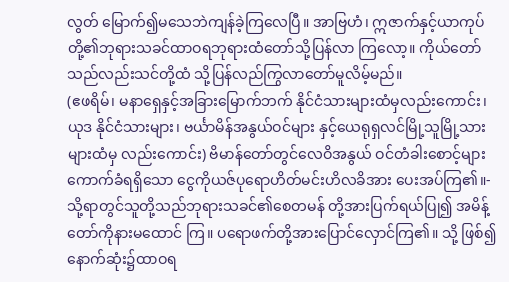လွတ် မြောက်၍မသေဘဲကျန်ခဲ့ကြလေပြီ။ အာဗြဟံ၊ ဣဇာက်နှင့်ယာကုပ်တို့၏ဘုရားသခင်ထာဝရဘုရားထံတော်သို့ပြန်လာ ကြလော့။ ကိုယ်တော်သည်လည်းသင်တို့ထံ သို့ပြန်လည်ကြွလာတော်မူလိမ့်မည်။
(ဧဖရိမ်၊ မနာရှေနှင့်အခြားမြောက်ဘက် နိုင်ငံသားများထံမှလည်းကောင်း၊ ယုဒ နိုင်ငံသားများ၊ ဗင်္ယာမိန်အနွယ်ဝင်များ နှင့်ယေရုရှလင်မြို့သူမြို့သားများထံမှ လည်းကောင်း) ဗိမာန်တော်တွင်လေဝိအနွယ် ဝင်တံခါးစောင့်များကောက်ခံရရှိသော ငွေကိုယဇ်ပုရောဟိတ်မင်းဟိလခိအား ပေးအပ်ကြ၏။-
သို့ရာတွင်သူတို့သည်ဘုရားသခင်၏စေတမန် တို့အားပြက်ရယ်ပြု၍ အမိန့်တော်ကိုနားမထောင် ကြ။ ပရောဖက်တို့အားပြောင်လှောင်ကြ၏။ သို့ ဖြစ်၍နောက်ဆုံး၌ထာဝရ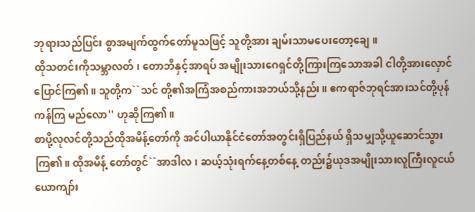ဘုရားသည်ပြင်း စွာအမျက်ထွက်တော်မူသဖြင့် သူတို့အား ချမ်းသာမပေးတော့ချေ။
ထိုသတင်းကိုသမ္ဘာလတ်၊ တောဘိနှင့်အာရပ် အမျိုးသားဂေရှင်တို့ကြားကြသောအခါ ငါတို့အားလှောင်ပြောင်ကြ၏။ သူတို့က``သင် တို့၏အကြံအစည်ကားအဘယ်သို့နည်း။ ဧကရာဇ်ဘုရင်အားသင်တို့ပုန်ကန်ကြ မည်လော'' ဟုဆိုကြ၏။
စာပို့လုလင်တို့သည်ထိုအမိန့်တော်ကို အင်ပါယာနိုင်ငံတော်အတွင်းရှိပြည်နယ် ရှိသမျှသို့ယူဆောင်သွားကြ၏။ ထိုအမိန့် တော်တွင်``အာဒါလ၊ ဆယ့်သုံးရက်နေ့တစ်နေ့ တည်း၌ယုဒအမျိုးသားလူကြီးလူငယ် ယောကျာ်း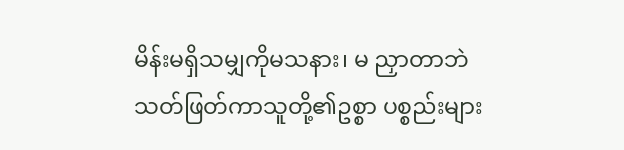မိန်းမရှိသမျှကိုမသနား၊ မ ညှာတာဘဲသတ်ဖြတ်ကာသူတို့၏ဥစ္စာ ပစ္စည်းများ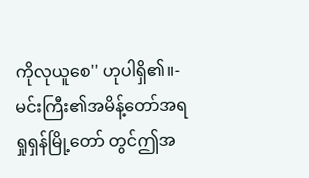ကိုလုယူစေ'' ဟုပါရှိ၏။-
မင်းကြီး၏အမိန့်တော်အရရှုရှန်မြို့တော် တွင်ဤအ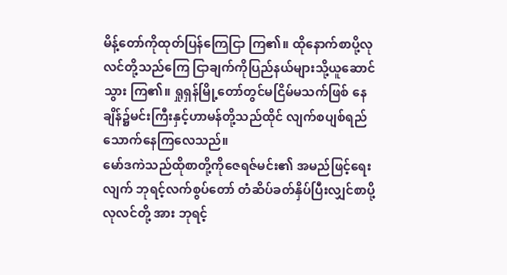မိန့်တော်ကိုထုတ်ပြန်ကြေငြာ ကြ၏။ ထိုနောက်စာပို့လုလင်တို့သည်ကြေ ငြာချက်ကိုပြည်နယ်များသို့ယူဆောင်သွား ကြ၏။ ရှုရှန်မြို့တော်တွင်မငြိမ်မသက်ဖြစ် နေချိန်၌မင်းကြီးနှင့်ဟာမန်တို့သည်ထိုင် လျက်စပျစ်ရည်သောက်နေကြလေသည်။
မော်ဒကဲသည်ထိုစာတို့ကိုဇေရဇ်မင်း၏ အမည်ဖြင့်ရေးလျက် ဘုရင့်လက်စွပ်တော် တံဆိပ်ခတ်နှိပ်ပြီးလျှင်စာပို့လုလင်တို့ အား ဘုရင့်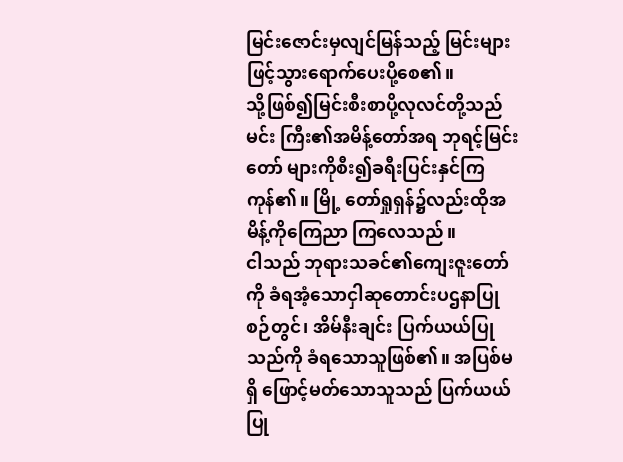မြင်းဇောင်းမှလျင်မြန်သည့် မြင်းများဖြင့်သွားရောက်ပေးပို့စေ၏။
သို့ဖြစ်၍မြင်းစီးစာပို့လုလင်တို့သည်မင်း ကြီး၏အမိန့်တော်အရ ဘုရင့်မြင်းတော် များကိုစီး၍ခရီးပြင်းနှင်ကြကုန်၏။ မြို့ တော်ရှုရှန်၌လည်းထိုအမိန့်ကိုကြေညာ ကြလေသည်။
ငါသည် ဘုရားသခင်၏ကျေးဇူးတော်ကို ခံရအံ့သောငှါဆုတောင်းပဌနာပြုစဉ်တွင်၊ အိမ်နီးချင်း ပြက်ယယ်ပြုသည်ကို ခံရသောသူဖြစ်၏။ အပြစ်မရှိ ဖြောင့်မတ်သောသူသည် ပြက်ယယ်ပြု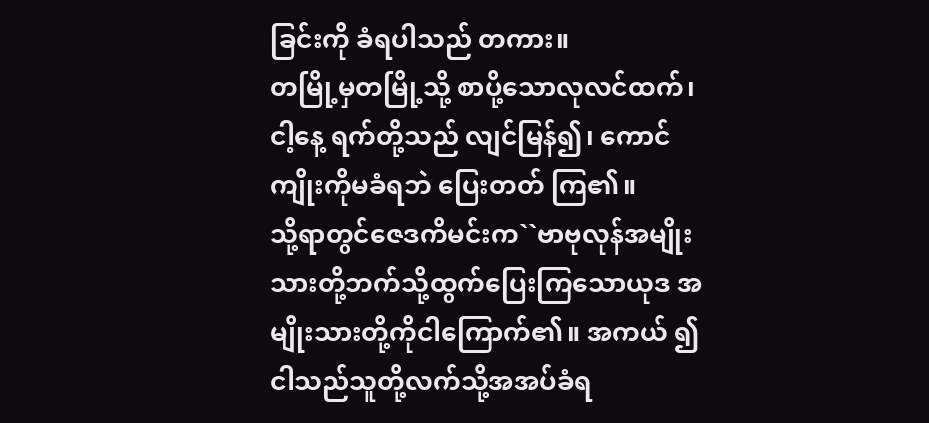ခြင်းကို ခံရပါသည် တကား။
တမြို့မှတမြို့သို့ စာပို့သောလုလင်ထက်၊ ငါ့နေ့ ရက်တို့သည် လျင်မြန်၍၊ ကောင်ကျိုးကိုမခံရဘဲ ပြေးတတ် ကြ၏။
သို့ရာတွင်ဇေဒကိမင်းက``ဗာဗုလုန်အမျိုး သားတို့ဘက်သို့ထွက်ပြေးကြသောယုဒ အမျိုးသားတို့ကိုငါကြောက်၏။ အကယ် ၍ငါသည်သူတို့လက်သို့အအပ်ခံရ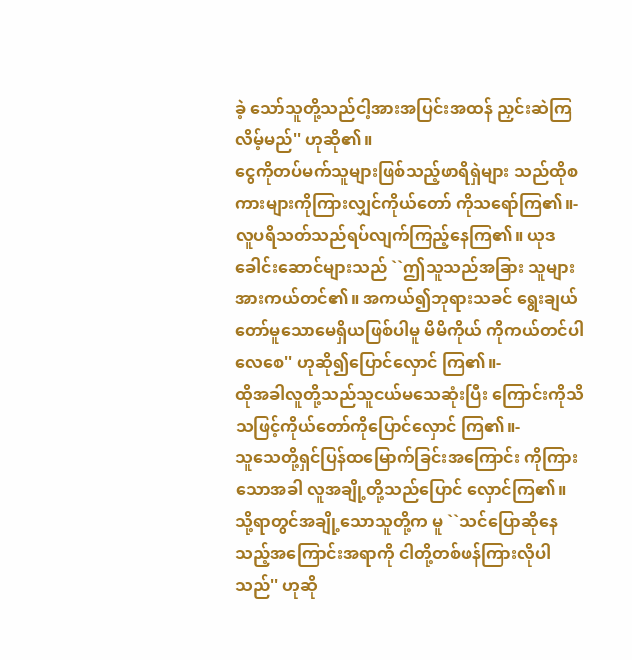ခဲ့ သော်သူတို့သည်ငါ့အားအပြင်းအထန် ညှင်းဆဲကြလိမ့်မည်'' ဟုဆို၏။
ငွေကိုတပ်မက်သူများဖြစ်သည့်ဖာရိရှဲများ သည်ထိုစကားများကိုကြားလျှင်ကိုယ်တော် ကိုသရော်ကြ၏။-
လူပရိသတ်သည်ရပ်လျက်ကြည့်နေကြ၏။ ယုဒခေါင်းဆောင်များသည် ``ဤသူသည်အခြား သူများအားကယ်တင်၏။ အကယ်၍ဘုရားသခင် ရွေးချယ်တော်မူသောမေရှိယဖြစ်ပါမူ မိမိကိုယ် ကိုကယ်တင်ပါလေစေ'' ဟုဆို၍ပြောင်လှောင် ကြ၏။-
ထိုအခါလူတို့သည်သူငယ်မသေဆုံးပြီး ကြောင်းကိုသိသဖြင့်ကိုယ်တော်ကိုပြောင်လှောင် ကြ၏။-
သူသေတို့ရှင်ပြန်ထမြောက်ခြင်းအကြောင်း ကိုကြားသောအခါ လူအချို့တို့သည်ပြောင် လှောင်ကြ၏။ သို့ရာတွင်အချို့သောသူတို့က မူ ``သင်ပြောဆိုနေသည့်အကြောင်းအရာကို ငါတို့တစ်ဖန်ကြားလိုပါသည်'' ဟုဆို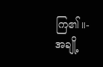ကြ၏။-
အချို့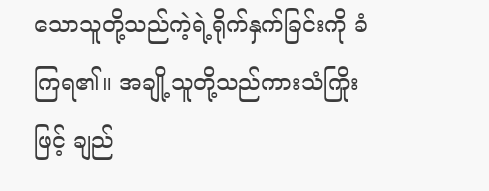သောသူတို့သည်ကဲ့ရဲ့ရိုက်နှက်ခြင်းကို ခံကြရ၏။ အချို့သူတို့သည်ကားသံကြိုးဖြင့် ချည်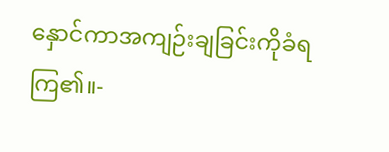နှောင်ကာအကျဉ်းချခြင်းကိုခံရကြ၏။-